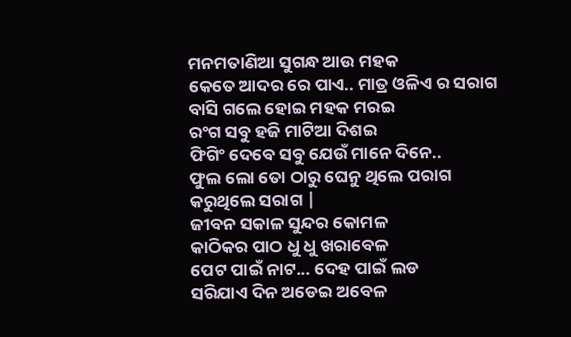ମନମତାଣିଆ ସୁଗନ୍ଧ ଆଉ ମହକ
କେତେ ଆଦର ରେ ପାଏ.. ମାତ୍ର ଓଳିଏ ର ସରାଗ
ବାସି ଗଲେ ହୋଇ ମହକ ମରଇ
ରଂଗ ସବୁ ହଜି ମାଟିଆ ଦିଶଇ
ଫିଗିଂ ଦେବେ ସବୁ ଯେଉଁ ମାନେ ଦିନେ..
ଫୁଲ ଲୋ ତୋ ଠାରୁ ଘେନୁ ଥିଲେ ପରାଗ
କରୁଥିଲେ ସରାଗ |
ଜୀବନ ସକାଳ ସୁନ୍ଦର କୋମଳ
କାଠିକର ପାଠ ଧୁ ଧୁ ଖରାବେଳ
ପେଟ ପାଇଁ ନାଟ... ଦେହ ପାଇଁ ଲଡ
ସରିଯାଏ ଦିନ ଅଡେଇ ଅବେଳ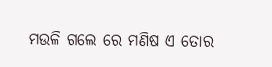ମଉଳି ଗଲେ ରେ ମଣିଷ ଏ ତୋର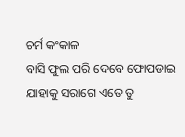ଚର୍ମ କଂକାଳ
ବାସି ଫୁଲ ପରି ଦେବେ ଫୋପଡାଇ
ଯାହାକୁ ସରାଗେ ଏତେ ତୁ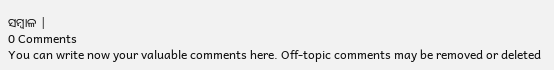ସମ୍ବାଳ |
0 Comments
You can write now your valuable comments here. Off-topic comments may be removed or deleted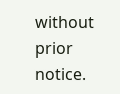without prior notice.